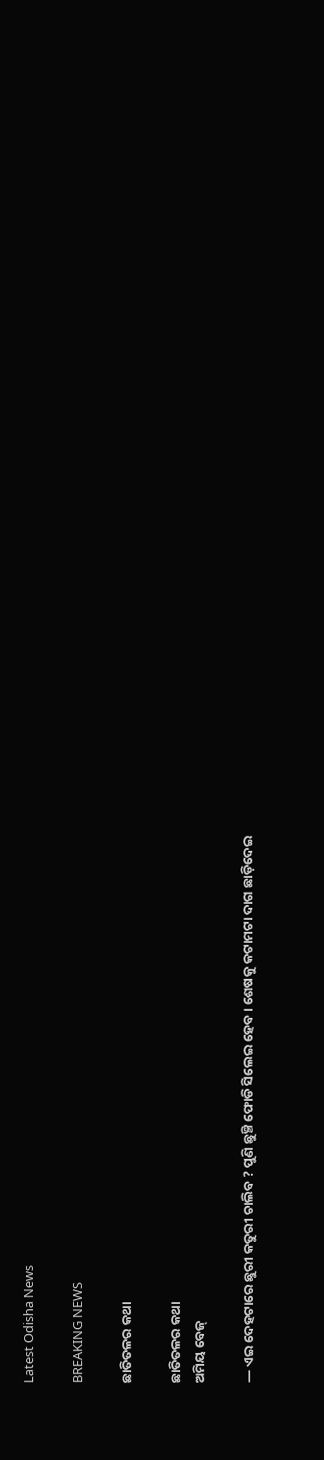Latest Odisha News

BREAKING NEWS

ଛାତିତଳର କଥା

ଛାତିତଳର କଥା
ଅମିୟ ବେଜ୍

― ଏଇ ଦେହଟାରେ ଛୁରୀ କତୁରୀ ଚାଲିବ ? ପୁଣି ଛୁଞ୍ଚି ଫୋଡି ସିଲେଇ ହେବ । ଶେଷକୁ କଟାମଟା ଦାଗ ଛାଡ଼ିଦେଇ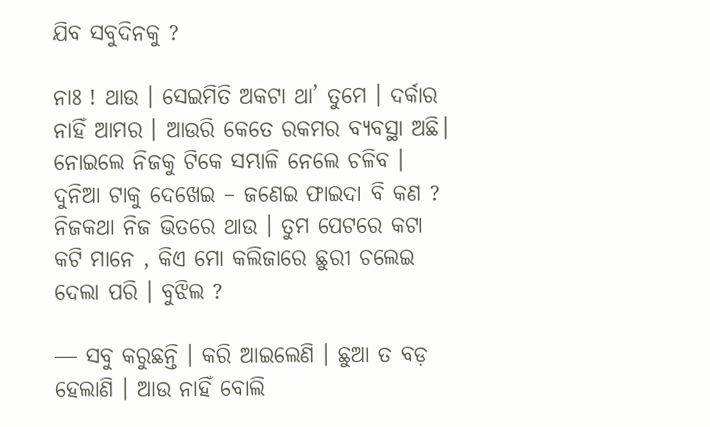ଯିବ ସବୁଦିନକୁ ?

ନାଃ ! ଥାଉ । ସେଇମିତି ଅକଟା ଥା’ ତୁମେ । ଦର୍କାର ନାହିଁ ଆମର । ଆଉରି କେତେ ରକମର ବ୍ୟବସ୍ଥା ଅଛି। ନୋଇଲେ ନିଜକୁ ଟିକେ ସମ୍ଭାଳି ନେଲେ ଚଳିବ । ଦୁନିଆ ଟାକୁ ଦେଖେଇ – ଜଣେଇ ଫାଇଦା ବି କଣ ? ନିଜକଥା ନିଜ ଭିତରେ ଥାଉ । ତୁମ ପେଟରେ କଟା କଟି ମାନେ , କିଏ ମୋ କଲିଜାରେ ଛୁରୀ ଚଲେଇ ଦେଲା ପରି । ବୁଝିଲ ?

― ସବୁ କରୁଛନ୍ତି । କରି ଆଇଲେଣି । ଛୁଆ ତ ବଡ଼ ହେଲାଣି । ଆଉ ନାହିଁ ବୋଲି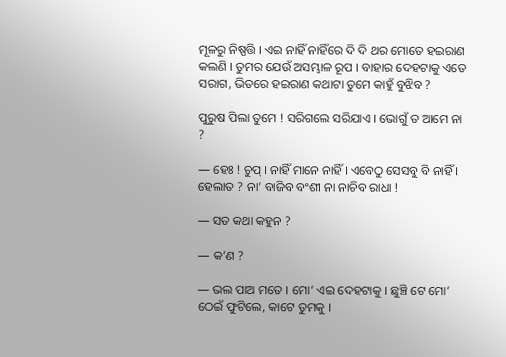ମୂଳରୁ ନିଷ୍ପତ୍ତି । ଏଇ ନାହିଁ ନାହିଁରେ ଦି ଦି ଥର ମୋତେ ହଇରାଣ କଲଣି । ତୁମର ଯେଉଁ ଅସମ୍ଭାଳ ରୂପ । ବାହାର ଦେହଟାକୁ ଏତେ ସରାଗ, ଭିତରେ ହଇରାଣ କଥାଟା ତୁମେ କାହୁଁ ବୁଝିବ ?

ପୁରୁଷ ପିଲା ତୁମେ ! ସରିଗଲେ ସରିଯାଏ । ଭୋଗୁଁ ତ ଆମେ ନା ?

― ହେଃ ! ଚୁପ୍ । ନାହିଁ ମାନେ ନାହିଁ । ଏବେଠୁ ସେସବୁ ବି ନାହିଁ । ହେଲାତ ? ନା’ ବାଜିବ ବଂଶୀ ନା ନାଚିବ ରାଧା !

― ସତ କଥା କହୁନ ?

― କ’ଣ ?

― ଭଲ ପାଅ ମତେ । ମୋ’ ଏଇ ଦେହଟାକୁ । ଛୁଞ୍ଚି ଟେ ମୋ’ ଠେଇଁ ଫୁଟିଲେ, କାଟେ ତୁମକୁ ।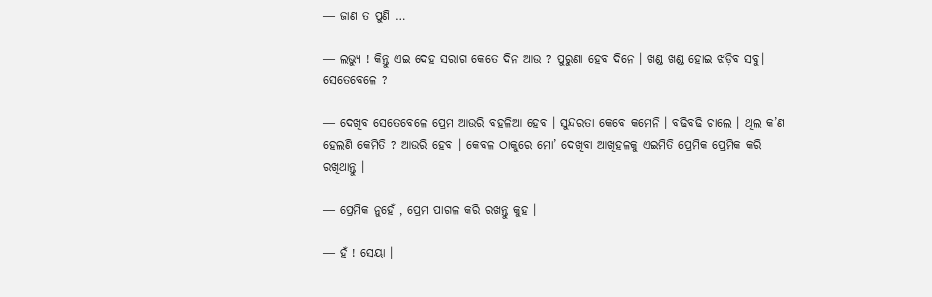― ଜାଣ ତ ପୁଣି …

― ଲଭ୍ୟୁ ! କିନ୍ତୁ ଏଇ ଦେହ ସରାଗ କେତେ ଦିନ ଆଉ ? ପୁରୁଣା ହେବ ଦିନେ । ଖଣ୍ଡ ଖଣ୍ଡ ହୋଇ ଝଡ଼ିବ ସବୁ। ସେତେବେଳେ ?

― ଦେଖିବ ସେତେବେଳେ ପ୍ରେମ ଆଉରି ବହଳିଆ ହେବ । ସୁନ୍ଦରତା କେବେ କମେନି । ବଢିବଢି ଚାଲେ । ଥିଲ କ’ଣ ହେଲଣି କେମିତି ? ଆଉରି ହେବ । କେବଳ ଠାକୁରେ ମୋ’ ଦେଖିବା ଆଖିହଳକୁ ଏଇମିତି ପ୍ରେମିକ ପ୍ରେମିକ କରି ରଖିଥାନ୍ତୁ ।

― ପ୍ରେମିକ ନୁହେଁ , ପ୍ରେମ ପାଗଳ କରି ରଖନ୍ତୁ କୁହ ।

― ହଁ ! ସେୟା ।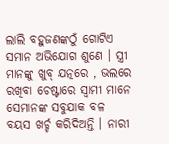ଲାଲି ବହୁଜଣଙ୍କଠୁଁ ଗୋଟିଏ ସମାନ ଅଭିଯୋଗ ଶୁଣେ । ସ୍ତ୍ରୀ ମାନଙ୍କୁ ଖୁବ୍ ଯତ୍ନରେ , ଭଲରେ ରଖିବା ଚେଷ୍ଟାରେ ସ୍ୱାମୀ ମାନେ ସେମାନଙ୍କ ସବୁଯାକ ବଳ ବୟସ ଖର୍ଚ୍ଚ କରିଦିଅନ୍ତି । ନାରୀ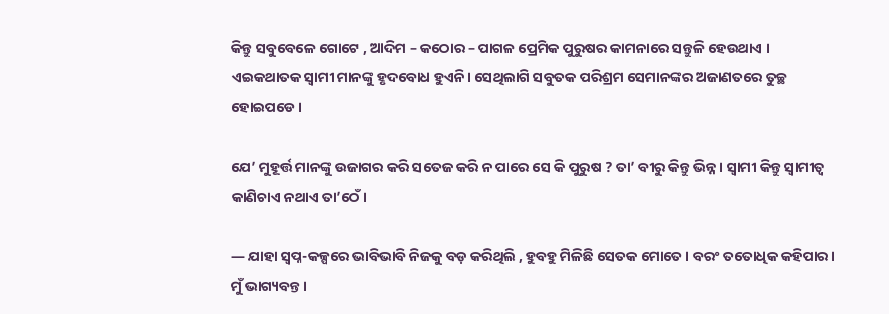କିନ୍ତୁ ସବୁବେଳେ ଗୋଟେ , ଆଦିମ – କଠୋର – ପାଗଳ ପ୍ରେମିକ ପୁରୁଷର କାମନାରେ ସନ୍ତୁଳି ହେଉଥାଏ । ଏଇକଥାତକ ସ୍ବାମୀ ମାନଙ୍କୁ ହୃଦବୋଧ ହୁଏନି। ସେଥିଲାଗି ସବୁତକ ପରିଶ୍ରମ ସେମାନଙ୍କର ଅଜାଣତରେ ତୁଚ୍ଛ ହୋଇପଡେ ।

ଯେ’ ମୁହୂର୍ତ୍ତ ମାନଙ୍କୁ ଉଜାଗର କରି ସତେଜ କରି ନ ପାରେ ସେ କି ପୁରୁଷ ? ତା’ ବୀରୁ କିନ୍ତୁ ଭିନ୍ନ । ସ୍ୱାମୀ କିନ୍ତୁ ସ୍ୱାମୀତ୍ୱ କାଣିଚାଏ ନଥାଏ ତା’ଠେଁ।

― ଯାହା ସ୍ୱପ୍ନ-କଳ୍ପରେ ଭାବିଭାବି ନିଜକୁ ବଡ଼ କରିଥିଲି , ହୁବହୁ ମିଳିଛି ସେତକ ମୋତେ । ବରଂ ତତୋଧିକ କହିପାର। ମୁଁ ଭାଗ୍ୟବନ୍ତ ।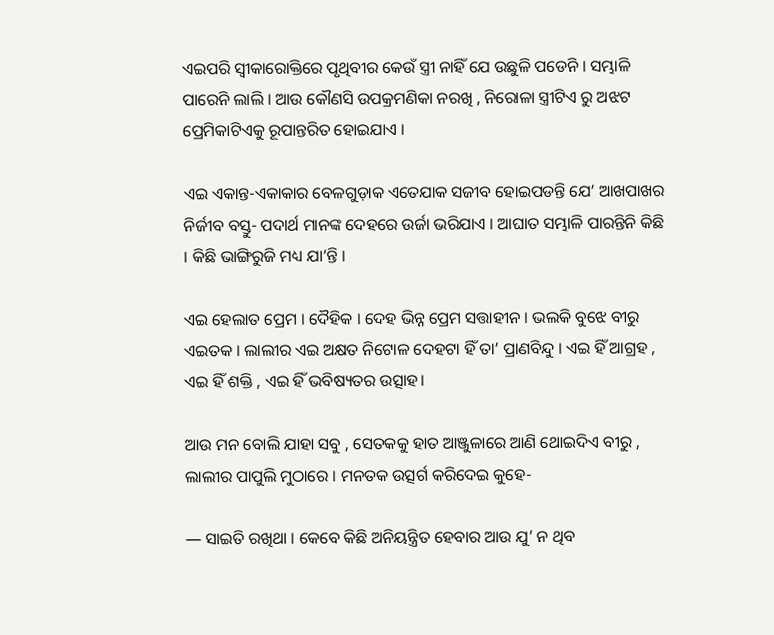ଏଇପରି ସ୍ବୀକାରୋକ୍ତିରେ ପୃଥିବୀର କେଉଁ ସ୍ତ୍ରୀ ନାହିଁ ଯେ ଉଛୁଳି ପଡେନି । ସମ୍ଭାଳି ପାରେନି ଲାଲି । ଆଉ କୌଣସି ଉପକ୍ରମଣିକା ନରଖି , ନିରୋଳା ସ୍ତ୍ରୀଟିଏ ରୁ ଅଝଟ ପ୍ରେମିକାଟିଏକୁ ରୂପାନ୍ତରିତ ହୋଇଯାଏ ।

ଏଇ ଏକାନ୍ତ-ଏକାକାର ବେଳଗୁଡ଼ାକ ଏତେଯାକ ସଜୀବ ହୋଇପଡନ୍ତି ଯେ’ ଆଖପାଖର ନିର୍ଜୀବ ବସ୍ତୁ- ପଦାର୍ଥ ମାନଙ୍କ ଦେହରେ ଉର୍ଜା ଭରିଯାଏ । ଆଘାତ ସମ୍ଭାଳି ପାରନ୍ତିନି କିଛି । କିଛି ଭାଙ୍ଗିରୁଜି ମଧ୍ୟ ଯା’ନ୍ତି ।

ଏଇ ହେଲାତ ପ୍ରେମ । ଦୈହିକ । ଦେହ ଭିନ୍ନ ପ୍ରେମ ସତ୍ତାହୀନ । ଭଲକି ବୁଝେ ବୀରୁ ଏଇତକ । ଲାଲୀର ଏଇ ଅକ୍ଷତ ନିଟୋଳ ଦେହଟା ହିଁ ତା’ ପ୍ରାଣବିନ୍ଦୁ । ଏଇ ହିଁ ଆଗ୍ରହ , ଏଇ ହିଁ ଶକ୍ତି , ଏଇ ହିଁ ଭବିଷ୍ୟତର ଉତ୍ସାହ।

ଆଉ ମନ ବୋଲି ଯାହା ସବୁ , ସେତକକୁ ହାତ ଆଞ୍ଜୁଳାରେ ଆଣି ଥୋଇଦିଏ ବୀରୁ , ଲାଲୀର ପାପୁଲି ମୁଠାରେ । ମନତକ ଉତ୍ସର୍ଗ କରିଦେଇ କୁହେ-

― ସାଇତି ରଖିଥା । କେବେ କିଛି ଅନିୟନ୍ତ୍ରିତ ହେବାର ଆଉ ଯୁ’ ନ ଥିବ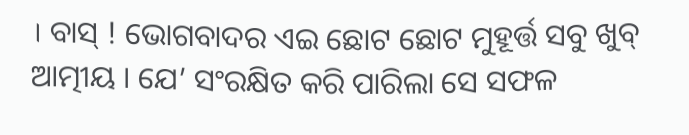। ବାସ୍ ! ଭୋଗବାଦର ଏଇ ଛୋଟ ଛୋଟ ମୁହୂର୍ତ୍ତ ସବୁ ଖୁବ୍ ଆତ୍ମୀୟ । ଯେ’ ସଂରକ୍ଷିତ କରି ପାରିଲା ସେ ସଫଳ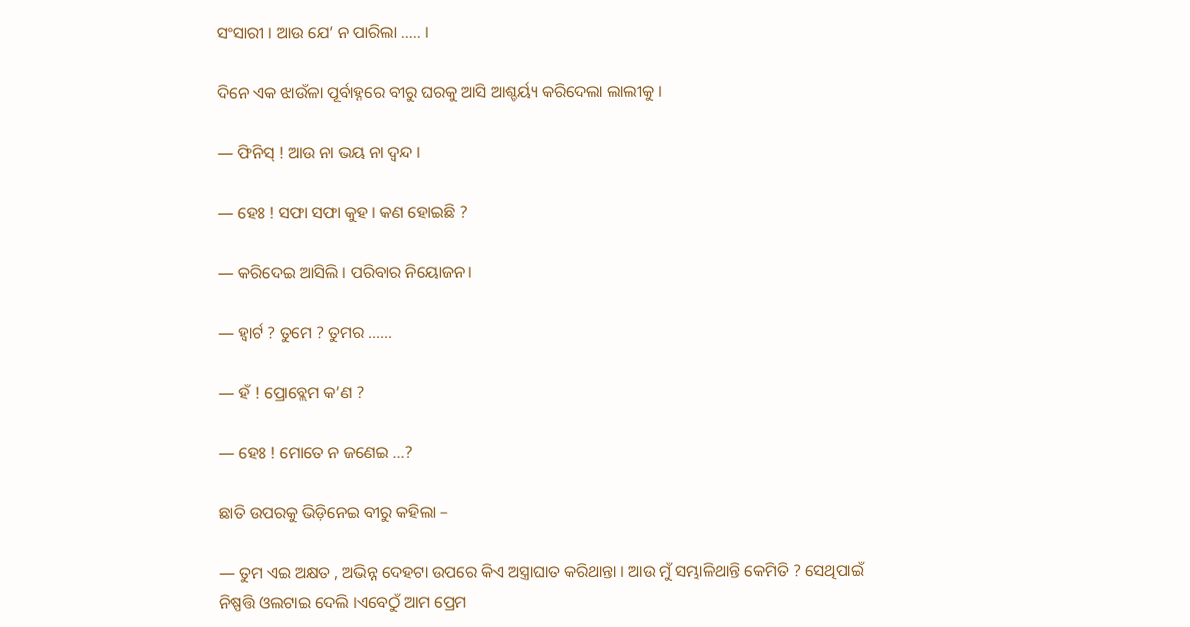ସଂସାରୀ । ଆଉ ଯେ’ ନ ପାରିଲା ….. ।

ଦିନେ ଏକ ଝାଉଁଳା ପୂର୍ବାହ୍ନରେ ବୀରୁ ଘରକୁ ଆସି ଆଶ୍ଚର୍ୟ୍ୟ କରିଦେଲା ଲାଲୀକୁ ।

― ଫିନିସ୍ ! ଆଉ ନା ଭୟ ନା ଦ୍ଵନ୍ଦ ।

― ହେଃ ! ସଫା ସଫା କୁହ । କଣ ହୋଇଛି ?

― କରିଦେଇ ଆସିଲି । ପରିବାର ନିୟୋଜନ।

― ହ୍ଵାର୍ଟ ? ତୁମେ ? ତୁମର ……

― ହଁ ! ପ୍ରୋବ୍ଲେମ କ’ଣ ?

― ହେଃ ! ମୋତେ ନ ଜଣେଇ …?

ଛାତି ଉପରକୁ ଭିଡ଼ିନେଇ ବୀରୁ କହିଲା –

― ତୁମ ଏଇ ଅକ୍ଷତ , ଅଭିନ୍ନ ଦେହଟା ଉପରେ କିଏ ଅସ୍ତ୍ରାଘାତ କରିଥାନ୍ତା । ଆଉ ମୁଁ ସମ୍ଭାଳିଥାନ୍ତି କେମିତି ? ସେଥିପାଇଁ ନିଷ୍ପତ୍ତି ଓଲଟାଇ ଦେଲି ।ଏବେଠୁଁ ଆମ ପ୍ରେମ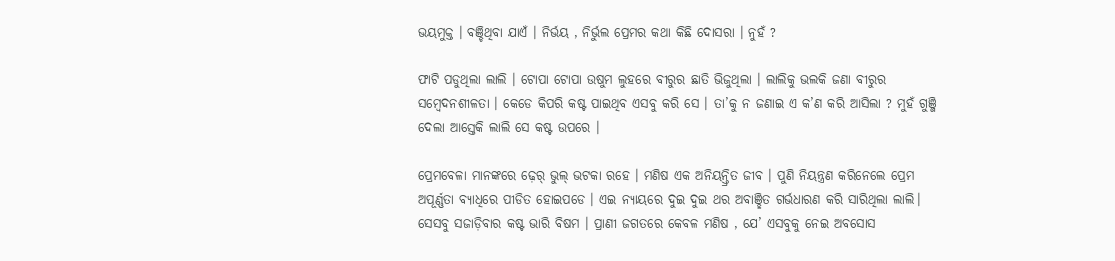ଭୟମୁକ୍ତ । ବଞ୍ଚିଥିବା ଯାଏଁ । ନିର୍ଭୟ , ନିର୍ଭୁଲ ପ୍ରେମର କଥା କିଛି ଦୋସରା । ନୁହଁ ?

ଫାଟି ପଡୁଥିଲା ଲାଲି । ଟୋପା ଟୋପା ଉଷୁମ ଲୁହରେ ବୀରୁର ଛାତି ଭିଜୁଥିଲା । ଲାଲିକୁ ଭଲକି ଜଣା ବୀରୁର ସମ୍ବେଦନଶୀଳତା । କେଡେ କିପରି କଷ୍ଟ ପାଇଥିବ ଏସବୁ କରି ସେ । ତା’କୁ ନ ଜଣାଇ ଏ କ’ଣ କରି ଆସିଲା ? ମୁହଁ ଗୁଞ୍ଜି ଦେଲା ଆସ୍ତେକି ଲାଲି ସେ କଷ୍ଟ ଉପରେ ।

ପ୍ରେମବେଳା ମାନଙ୍କରେ ଢ଼େର୍ ଭୁଲ୍ ଭଟକା ରହେ । ମଣିଷ ଏକ ଅନିୟନ୍ତ୍ରିତ ଜୀବ । ପୁଣି ନିୟନ୍ତ୍ରଣ କରିନେଲେ ପ୍ରେମ ଅପୂର୍ଣ୍ଣତା ବ୍ୟାଧିରେ ପୀଡିତ ହୋଇପଡେ । ଏଇ ନ୍ୟାୟରେ ଦୁଇ ଦୁଇ ଥର ଅବାଞ୍ଛିତ ଗର୍ଭଧାରଣ କରି ସାରିଥିଲା ଲାଲି। ସେସବୁ ସଜାଡ଼ିବାର କଷ୍ଟ ଭାରି ବିଷମ । ପ୍ରାଣୀ ଜଗତରେ କେବଳ ମଣିଷ , ଯେ’ ଏସବୁକୁ ନେଇ ଅବସୋସ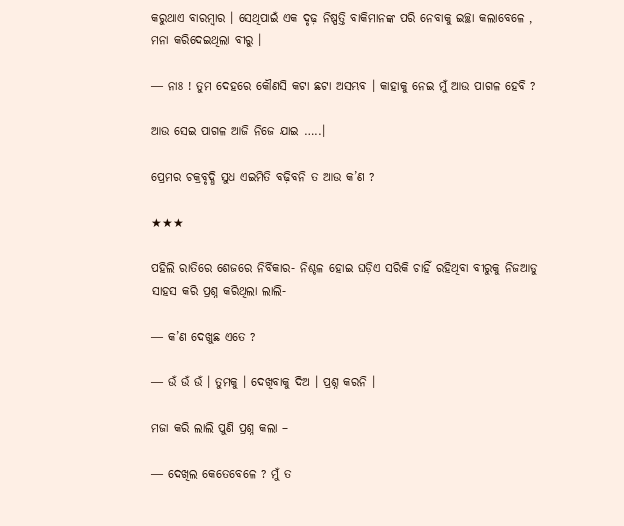କରୁଥାଏ ବାରମ୍ବାର । ସେଥିପାଇଁ ଏକ ଦୃଢ଼ ନିଷ୍ପତ୍ତି ବାକିମାନଙ୍କ ପରି ନେବାକୁ ଇଚ୍ଛା କଲାବେଳେ , ମନା କରିଦେଇଥିଲା ବୀରୁ ।

― ନାଃ ! ତୁମ ଦେହରେ କୌଣସି କଟା ଛଟା ଅସମ୍ଭବ । କାହାକୁ ନେଇ ମୁଁ ଆଉ ପାଗଳ ହେବି ?

ଆଉ ସେଇ ପାଗଳ ଆଜି ନିଜେ ଯାଇ …..।

ପ୍ରେମର ଚକ୍ରବୃଦ୍ଧି ସୁଧ ଏଇମିତି ବଢ଼ିବନି ତ ଆଉ କ’ଣ ?

★★★

ପହିଲି ରାତିରେ ଶେଜରେ ନିର୍ବିକାର- ନିଶ୍ଚଳ ହୋଇ ଘଡ଼ିଏ ସରିକି ଚାହିଁ ରହିଥିବା ବୀରୁକୁ ନିଜଆଡୁ ସାହସ କରି ପ୍ରଶ୍ନ କରିଥିଲା ଲାଲି-

― କ’ଣ ଦେଖୁଛ ଏତେ ?

― ଉଁ ଉଁ ଉଁ । ତୁମକୁ । ଦେଖିବାକୁ ଦିଅ । ପ୍ରଶ୍ନ କରନି ।

ମଜା କରି ଲାଲି ପୁଣି ପ୍ରଶ୍ନ କଲା –

― ଦେଖିଲ କେତେବେଳେ ? ମୁଁ ତ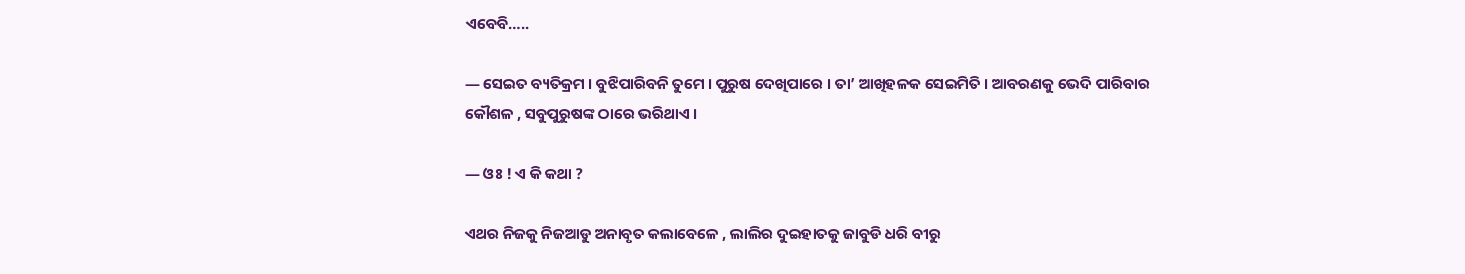ଏବେବି…..

― ସେଇତ ବ୍ୟତିକ୍ରମ । ବୁଝିପାରିବନି ତୁମେ । ପୁରୁଷ ଦେଖିପାରେ । ତା’ ଆଖିହଳକ ସେଇମିତି । ଆବରଣକୁ ଭେଦି ପାରିବାର କୌଶଳ , ସବୁପୁରୁଷଙ୍କ ଠାରେ ଭରିଥାଏ ।

― ଓଃ ! ଏ କି କଥା ?

ଏଥର ନିଜକୁ ନିଜଆଡୁ ଅନାବୃତ କଲାବେଳେ , ଲାଲିର ଦୁଇହାତକୁ ଜାବୁଡି ଧରି ବୀରୁ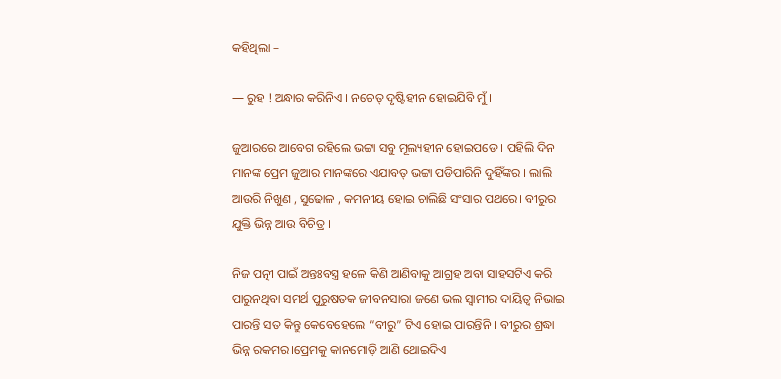କହିଥିଲା –

― ରୁହ ! ଅନ୍ଧାର କରିନିଏ । ନଚେତ୍ ଦୃଷ୍ଟିହୀନ ହୋଇଯିବି ମୁଁ ।

ଜୁଆରରେ ଆବେଗ ରହିଲେ ଭଟ୍ଟା ସବୁ ମୂଲ୍ୟହୀନ ହୋଇପଡେ । ପହିଲି ଦିନ ମାନଙ୍କ ପ୍ରେମ ଜୁଆର ମାନଙ୍କରେ ଏଯାବତ୍ ଭଟ୍ଟା ପଡିପାରିନି ଦୁହିଁଙ୍କର । ଲାଲି ଆଉରି ନିଖୁଣ , ସୁଢୋଳ , କମନୀୟ ହୋଇ ଚାଲିଛି ସଂସାର ପଥରେ। ବୀରୁର ଯୁକ୍ତି ଭିନ୍ନ ଆଉ ବିଚିତ୍ର ।

ନିଜ ପତ୍ନୀ ପାଇଁ ଅନ୍ତଃବସ୍ତ୍ର ହଳେ କିଣି ଆଣିବାକୁ ଆଗ୍ରହ ଅବା ସାହସଟିଏ କରି ପାରୁନଥିବା ସମର୍ଥ ପୁରୁଷତକ ଜୀବନସାରା ଜଣେ ଭଲ ସ୍ୱାମୀର ଦାୟିତ୍ବ ନିଭାଇ ପାରନ୍ତି ସତ କିନ୍ତୁ କେବେହେଲେ “ବୀରୁ” ଟିଏ ହୋଇ ପାରନ୍ତିନି । ବୀରୁର ଶ୍ରଦ୍ଧା ଭିନ୍ନ ରକମର।ପ୍ରେମକୁ କାନମୋଡ଼ି ଆଣି ଥୋଇଦିଏ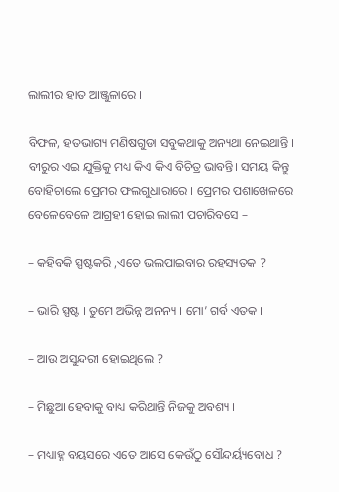ଲାଲୀର ହାତ ଆଞ୍ଜୁଳାରେ ।

ବିଫଳ, ହତଭାଗ୍ୟ ମଣିଷଗୁଡା ସବୁକଥାକୁ ଅନ୍ୟଥା ନେଇଥାନ୍ତି । ବୀରୁର ଏଇ ଯୁକ୍ତିକୁ ମଧ୍ୟ କିଏ କିଏ ବିଚିତ୍ର ଭାବନ୍ତି। ସମୟ କିନ୍ତୁ ବୋହିଚାଲେ ପ୍ରେମର ଫଲଗୁଧାରାରେ । ପ୍ରେମର ପଶାଖେଳରେ ବେଳେବେଳେ ଆଗ୍ରହୀ ହୋଇ ଲାଲୀ ପଚାରିବସେ –

– କହିବକି ସ୍ପଷ୍ଟକରି ,ଏତେ ଭଲପାଇବାର ରହସ୍ୟତକ ?

– ଭାରି ସ୍ପଷ୍ଟ । ତୁମେ ଅଭିନ୍ନ ଅନନ୍ୟ । ମୋ’ ଗର୍ବ ଏତକ ।

– ଆଉ ଅସୁନ୍ଦରୀ ହୋଇଥିଲେ ?

– ମିଛୁଆ ହେବାକୁ ବାଧ୍ୟ କରିଥାନ୍ତି ନିଜକୁ ଅବଶ୍ୟ ।

– ମଧ୍ୟାହ୍ନ ବୟସରେ ଏତେ ଆସେ କେଉଁଠୁ ସୌନ୍ଦର୍ୟ୍ୟବୋଧ ?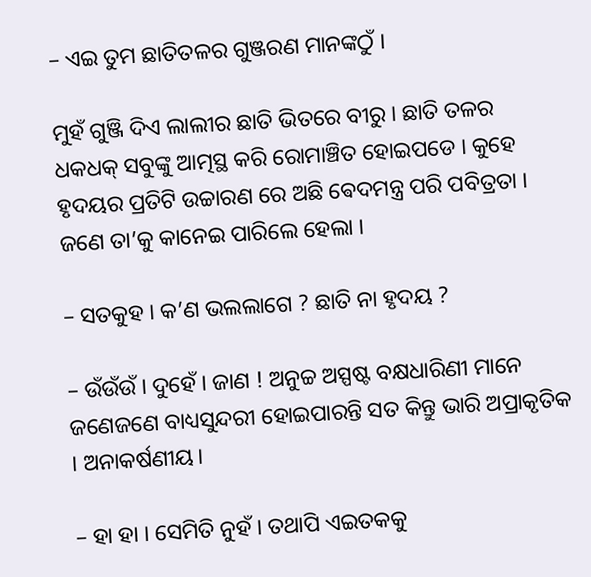– ଏଇ ତୁମ ଛାତିତଳର ଗୁଞ୍ଜରଣ ମାନଙ୍କଠୁଁ ।

ମୁହଁ ଗୁଞ୍ଜି ଦିଏ ଲାଲୀର ଛାତି ଭିତରେ ବୀରୁ । ଛାତି ତଳର ଧକଧକ୍ ସବୁଙ୍କୁ ଆତ୍ମସ୍ଥ କରି ରୋମାଞ୍ଚିତ ହୋଇପଡେ । କୁହେ ହୃଦୟର ପ୍ରତିଟି ଉଚ୍ଚାରଣ ରେ ଅଛି ଵେଦମନ୍ତ୍ର ପରି ପବିତ୍ରତା । ଜଣେ ତା’କୁ କାନେଇ ପାରିଲେ ହେଲା ।

– ସତକୁହ । କ’ଣ ଭଲଲାଗେ ? ଛାତି ନା ହୃଦୟ ?

– ଉଁଉଁଉଁ । ଦୁହେଁ । ଜାଣ ! ଅନୁଚ୍ଚ ଅସ୍ପଷ୍ଟ ବକ୍ଷଧାରିଣୀ ମାନେ ଜଣେଜଣେ ବାଧ୍ୟସୁନ୍ଦରୀ ହୋଇପାରନ୍ତି ସତ କିନ୍ତୁ ଭାରି ଅପ୍ରାକୃତିକ । ଅନାକର୍ଷଣୀୟ।

– ହା ହା । ସେମିତି ନୁହଁ । ତଥାପି ଏଇତକକୁ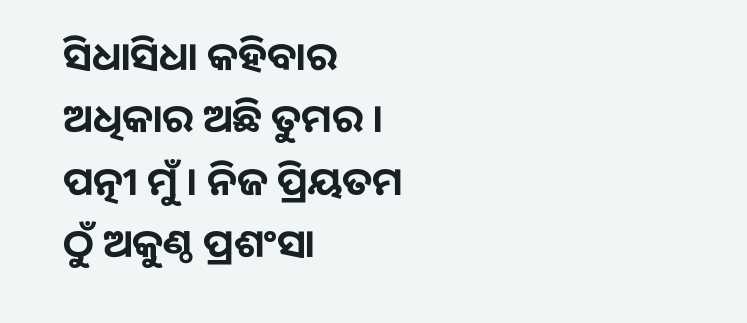ସିଧାସିଧା କହିବାର ଅଧିକାର ଅଛି ତୁମର । ପତ୍ନୀ ମୁଁ । ନିଜ ପ୍ରିୟତମ ଠୁଁ ଅକୁଣ୍ଠ ପ୍ରଶଂସା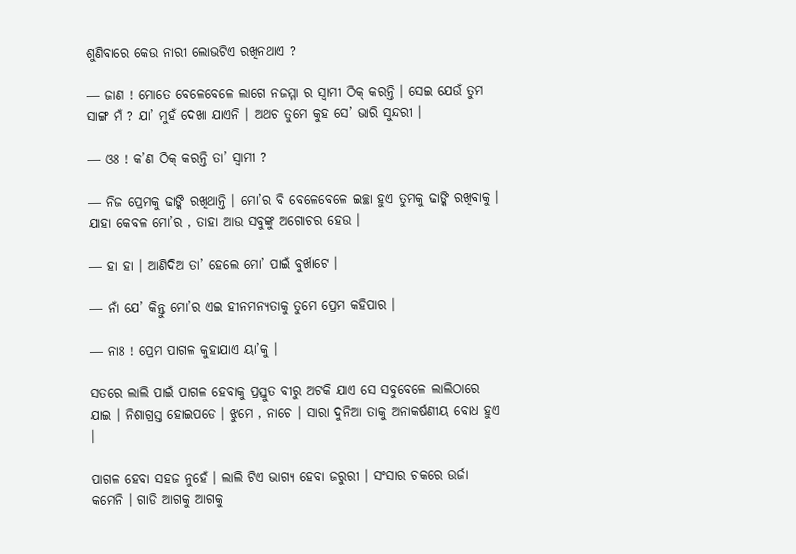ଶୁଣିବାରେ କେଉ ନାରୀ ଲୋଭଟିଏ ରଖିନଥାଏ ?

― ଜାଣ ! ମୋତେ ବେଳେବେଳେ ଲାଗେ ନଜମ୍ମା ର ସ୍ୱାମୀ ଠିକ୍ କରନ୍ତି । ସେଇ ଯେଉଁ ତୁମ ସାଙ୍ଗ ମଁ ? ଯା’ ମୁହଁ ଦେଖା ଯାଏନି । ଅଥଚ ତୁମେ କୁହ ସେ’ ଭାରି ସୁନ୍ଦରୀ ।

― ଓଃ ! କ’ଣ ଠିକ୍ କରନ୍ତି ତା’ ସ୍ବାମୀ ?

― ନିଜ ପ୍ରେମକୁ ଢାଙ୍କି ରଖିଥାନ୍ତି । ମୋ’ର ବି ବେଳେବେଳେ ଇଚ୍ଛା ହୁଏ ତୁମକୁ ଢାଙ୍କି ରଖିବାକୁ । ଯାହା କେବଳ ମୋ’ର , ତାହା ଆଉ ସବୁଙ୍କୁ ଅଗୋଚର ହେଉ ।

― ହା ହା । ଆଣିଦିଅ ତା’ ହେଲେ ମୋ’ ପାଇଁ ବୁର୍ଖାଟେ ।

― ନାଁ ଯେ’ କିନ୍ତୁ ମୋ’ର ଏଇ ହୀନମନ୍ୟତାକୁ ତୁମେ ପ୍ରେମ କହିପାର ।

― ନାଃ ! ପ୍ରେମ ପାଗଳ କୁହାଯାଏ ୟା’କୁ ।

ସତରେ ଲାଲି ପାଇଁ ପାଗଳ ହେବାକୁ ପ୍ରସ୍ତୁତ ବୀରୁ ଅଟକି ଯାଏ ସେ ସବୁବେଳେ ଲାଲିଠାରେ ଯାଇ । ନିଶାଗ୍ରସ୍ତ ହୋଇପଡେ । ଝୁମେ , ନାଚେ । ସାରା ଦୁନିଆ ତାକୁ ଅନାକର୍ଷଣୀୟ ବୋଧ ହୁଏ ।

ପାଗଳ ହେବା ସହଜ ନୁହେଁ । ଲାଲି ଟିଏ ଭାଗ୍ୟ ହେବା ଜରୁରୀ । ସଂସାର ଚକରେ ଉର୍ଜା କମେନି । ଗାଡି ଆଗକୁ ଆଗକୁ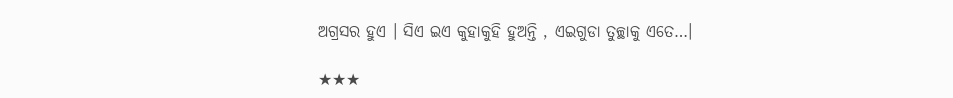ଅଗ୍ରସର ହୁଏ । ସିଏ ଇଏ କୁହାକୁହି ହୁଅନ୍ତି , ଏଇଗୁଡା ତୁଚ୍ଛାକୁ ଏତେ…।

★★★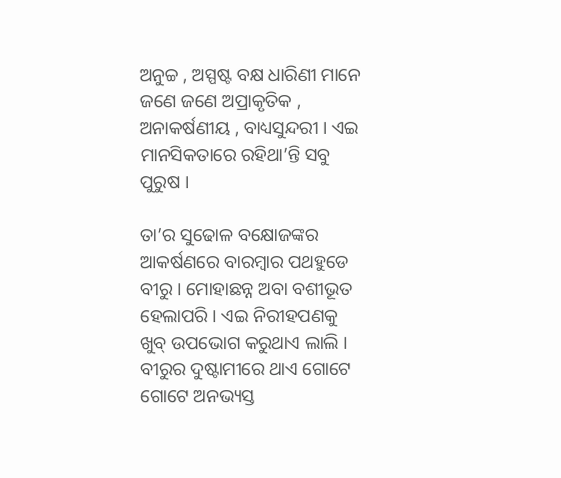ଅନୁଚ୍ଚ , ଅସ୍ପଷ୍ଟ ବକ୍ଷ ଧାରିଣୀ ମାନେ ଜଣେ ଜଣେ ଅପ୍ରାକୃତିକ , ଅନାକର୍ଷଣୀୟ , ବାଧ୍ୟସୁନ୍ଦରୀ । ଏଇ ମାନସିକତାରେ ରହିଥା’ନ୍ତି ସବୁ ପୁରୁଷ ।

ତା’ର ସୁଢୋଳ ବକ୍ଷୋଜଙ୍କର ଆକର୍ଷଣରେ ବାରମ୍ବାର ପଥହୁଡେ ବୀରୁ । ମୋହାଛନ୍ନ ଅବା ବଶୀଭୂତ ହେଲାପରି । ଏଇ ନିରୀହପଣକୁ ଖୁବ୍ ଉପଭୋଗ କରୁଥାଏ ଲାଲି । ବୀରୁର ଦୁଷ୍ଟାମୀରେ ଥାଏ ଗୋଟେ ଗୋଟେ ଅନଭ୍ୟସ୍ତ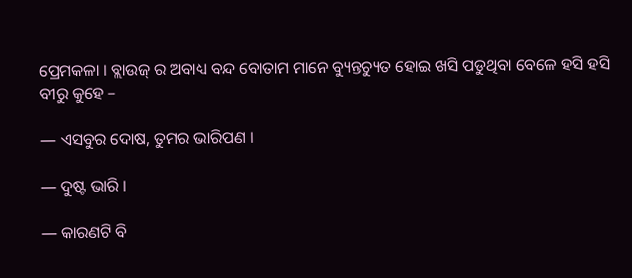ପ୍ରେମକଳା । ବ୍ଲାଉଜ୍ ର ଅବାଧ୍ୟ ବନ୍ଦ ବୋତାମ ମାନେ ବ୍ୟୁନ୍ତଚ୍ୟୁତ ହୋଇ ଖସି ପଡୁଥିବା ବେଳେ ହସି ହସି ବୀରୁ କୁହେ –

― ଏସବୁର ଦୋଷ, ତୁମର ଭାରିପଣ ।

― ଦୁଷ୍ଟ ଭାରି ।

― କାରଣଟି ବି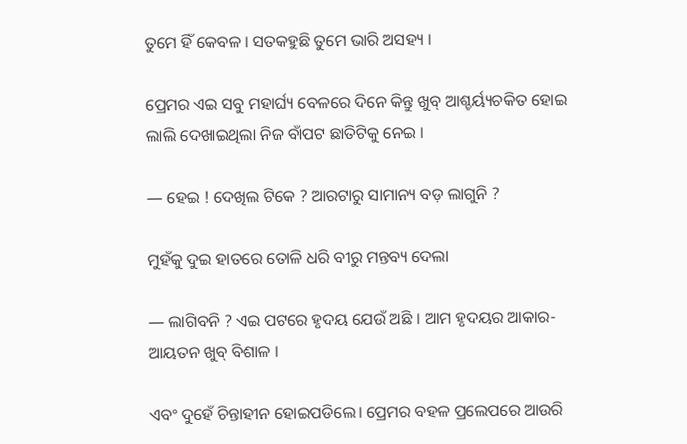ତୁମେ ହିଁ କେବଳ । ସତକହୁଛି ତୁମେ ଭାରି ଅସହ୍ୟ ।

ପ୍ରେମର ଏଇ ସବୁ ମହାର୍ଘ୍ୟ ବେଳରେ ଦିନେ କିନ୍ତୁ ଖୁବ୍ ଆଶ୍ଚର୍ୟ୍ୟଚକିତ ହୋଇ ଲାଲି ଦେଖାଇଥିଲା ନିଜ ବାଁପଟ ଛାତିଟିକୁ ନେଇ ।

― ହେଇ ! ଦେଖିଲ ଟିକେ ? ଆରଟାରୁ ସାମାନ୍ୟ ବଡ଼ ଲାଗୁନି ?

ମୁହଁକୁ ଦୁଇ ହାତରେ ତୋଳି ଧରି ବୀରୁ ମନ୍ତବ୍ୟ ଦେଲା

― ଲାଗିବନି ? ଏଇ ପଟରେ ହୃଦୟ ଯେଉଁ ଅଛି । ଆମ ହୃଦୟର ଆକାର-ଆୟତନ ଖୁବ୍ ବିଶାଳ ।

ଏବଂ ଦୁହେଁ ଚିନ୍ତାହୀନ ହୋଇପଡିଲେ। ପ୍ରେମର ବହଳ ପ୍ରଲେପରେ ଆଉରି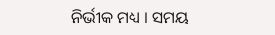ନିର୍ଭୀକ ମଧ୍ୟ । ସମୟ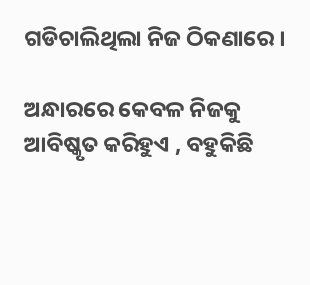ଗଡିଚାଲିଥିଲା ନିଜ ଠିକଣାରେ ।

ଅନ୍ଧାରରେ କେବଳ ନିଜକୁ ଆବିଷ୍କୃତ କରିହୁଏ , ବହୁକିଛି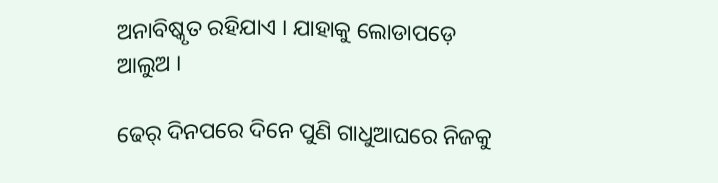ଅନାବିଷ୍କୃତ ରହିଯାଏ । ଯାହାକୁ ଲୋଡାପଡ଼େ ଆଲୁଅ ।

ଢେର୍ ଦିନପରେ ଦିନେ ପୁଣି ଗାଧୁଆଘରେ ନିଜକୁ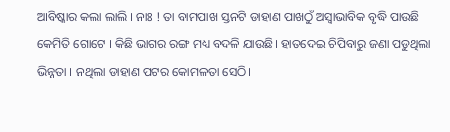ଆବିଷ୍କାର କଲା ଲାଲି । ନାଃ ! ତା ବାମପାଖ ସ୍ତନଟି ଡାହାଣ ପାଖଠୁଁ ଅସ୍ଵାଭାବିକ ବୃଦ୍ଧି ପାଉଛି କେମିତି ଗୋଟେ । କିଛି ଭାଗର ରଙ୍ଗ ମଧ୍ୟ ବଦଳି ଯାଉଛି। ହାତଦେଇ ଚିପିବାରୁ ଜଣା ପଡୁଥିଲା ଭିନ୍ନତା । ନଥିଲା ଡାହାଣ ପଟର କୋମଳତା ସେଠି।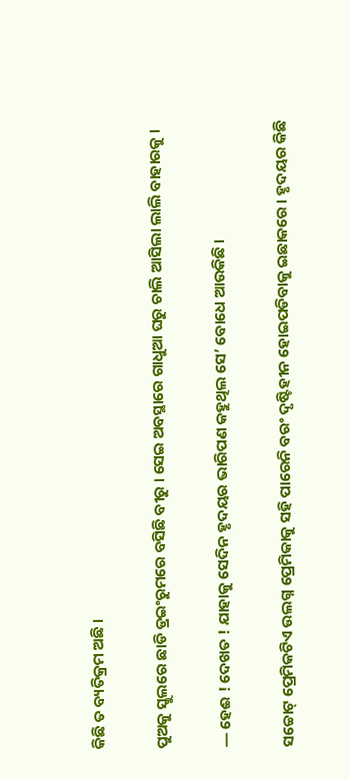କିଛି ତ ବ୍ୟତିକ୍ରମ ଅଛି ।

ପୁଅକୁ ସ୍କୁଲରେ ଛାଡି ଡ୍ରଇଂରୁମରେ ବସିଛି ବୀରୁ । ସେଇ ଅବସ୍ଥାରେ ଗାଧୁଆ ଘରୁ ଚାଲି ଆସିଲା ଲାଲି ବାହାରକୁ ।

― ହେଈ ! ଦେଖତ ! ଯାହାକୁ ସେଦିନ ହୃଦୟର ଭାରିପଣ କହୁଥିଲ ସେ’ ବୋଧେ ଆଉକିଛି ।

ସଚ୍ଚୋଟ୍ ପ୍ରେମିକଟିଏ ଉଲଗ୍ନ ପ୍ରେମିକାକୁ ସହି ପାରେନି ବରଂ ଦୃଷ୍ଟିହୀନ ହୋଇପଡିବାକୁ ଇଛାକରେ । ହୃଦୟର କିଛି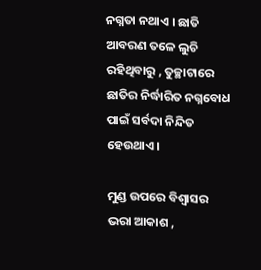ନଗ୍ନତା ନଥାଏ । ଛାତି ଆବରଣ ତଳେ ଲୁଚି ରହିଥିବାରୁ , ତୁଚ୍ଛାଟାରେ ଛାତିର ନିର୍ଦ୍ଧାରିତ ନଗ୍ନବୋଧ ପାଇଁ ସର୍ବଦା ନିନ୍ଦିତ ହେଉଥାଏ ।

ମୁଣ୍ଡ ଉପରେ ବିଶ୍ୱାସର ଭରା ଆକାଶ ,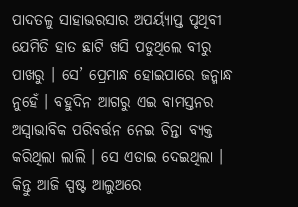ପାଦତଳୁ ସାହାଭରସାର ଅପର୍ୟ୍ୟାପ୍ତ ପୃଥିବୀ ଯେମିତି ହାତ ଛାଟି ଖସି ପଡୁଥିଲେ ବୀରୁ ପାଖରୁ । ସେ’ ପ୍ରେମାନ୍ଧ ହୋଇପାରେ ଜନ୍ମାନ୍ଧ ନୁହେଁ । ବହୁଦିନ ଆଗରୁ ଏଇ ବାମସ୍ତନର ଅସ୍ୱାଭାବିକ ପରିବର୍ତ୍ତନ ନେଇ ଚିନ୍ତା ବ୍ୟକ୍ତ କରିଥିଲା ଲାଲି । ସେ ଏଡାଇ ଦେଇଥିଲା । କିନ୍ତୁ ଆଜି ସ୍ପଷ୍ଟ ଆଲୁଅରେ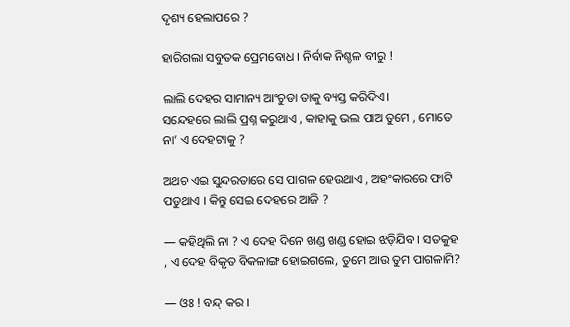ଦୃଶ୍ୟ ହେଲାପରେ ?

ହାରିଗଲା ସବୁତକ ପ୍ରେମବୋଧ । ନିର୍ବାକ ନିଶ୍ଚଳ ବୀରୁ !

ଲାଲି ଦେହର ସାମାନ୍ୟ ଆଂଚୁଡା ତାକୁ ବ୍ୟସ୍ତ କରିଦିଏ।
ସନ୍ଦେହରେ ଲାଲି ପ୍ରଶ୍ନ କରୁଥାଏ , କାହାକୁ ଭଲ ପାଅ ତୁମେ , ମୋତେ ନା’ ଏ ଦେହଟାକୁ ?

ଅଥଚ ଏଇ ସୁନ୍ଦରତାରେ ସେ ପାଗଳ ହେଉଥାଏ , ଅହଂକାରରେ ଫାଟି ପଡୁଥାଏ । କିନ୍ତୁ ସେଇ ଦେହରେ ଆଜି ?

― କହିଥିଲି ନା ? ଏ ଦେହ ଦିନେ ଖଣ୍ଡ ଖଣ୍ଡ ହୋଇ ଝଡ଼ିଯିବ । ସତକୁହ , ଏ ଦେହ ବିକୃତ ବିକଳାଙ୍ଗ ହୋଇଗଲେ, ତୁମେ ଆଉ ତୁମ ପାଗଳାମି?

― ଓଃ ! ବନ୍ଦ୍ କର ।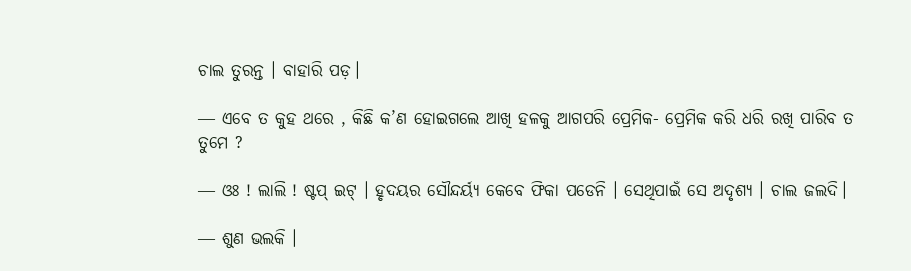ଚାଲ ତୁରନ୍ତ । ବାହାରି ପଡ଼।

― ଏବେ ତ କୁହ ଥରେ , କିଛି କ’ଣ ହୋଇଗଲେ ଆଖି ହଳକୁ ଆଗପରି ପ୍ରେମିକ- ପ୍ରେମିକ କରି ଧରି ରଖି ପାରିବ ତ ତୁମେ ?

― ଓଃ ! ଲାଲି ! ଷ୍ଟପ୍ ଇଟ୍ । ହୃଦୟର ସୌନ୍ଦର୍ୟ୍ୟ କେବେ ଫିକା ପଡେନି । ସେଥିପାଇଁ ସେ ଅଦୃଶ୍ୟ । ଚାଲ ଜଲଦି।

― ଶୁଣ ଭଲକି ।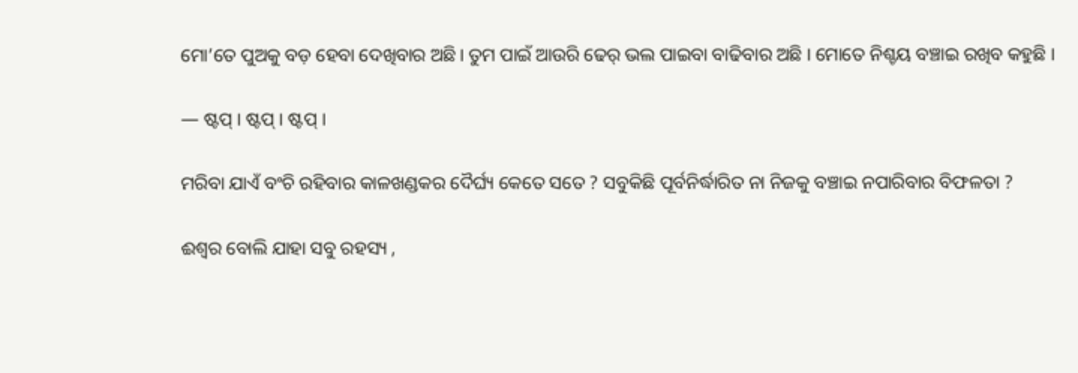ମୋ’ତେ ପୁଅକୁ ବଡ଼ ହେବା ଦେଖିବାର ଅଛି। ତୁମ ପାଇଁ ଆଉରି ଢେର୍ ଭଲ ପାଇବା ବାଢିବାର ଅଛି । ମୋତେ ନିଶ୍ଚୟ ବଞ୍ଚାଇ ରଖିବ କହୁଛି ।

― ଷ୍ଟପ୍ । ଷ୍ଟପ୍ । ଷ୍ଟପ୍ ।

ମରିବା ଯାଏଁ ବଂଚି ରହିବାର କାଳଖଣ୍ଡକର ଦୈର୍ଘ୍ୟ କେତେ ସତେ ? ସବୁକିଛି ପୂର୍ବନିର୍ଦ୍ଧାରିତ ନା ନିଜକୁ ବଞ୍ଚାଇ ନପାରିବାର ବିଫଳତା ?

ଈଶ୍ଵର ବୋଲି ଯାହା ସବୁ ରହସ୍ୟ ,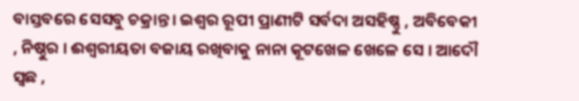ବାସ୍ତବରେ ସେସବୁ ଚକ୍ରାନ୍ତ । ଇଶ୍ଵର ରୂପୀ ପ୍ରାଣୀଟି ସର୍ବଦା ଅସହିଷ୍ଣୁ , ଅବିବେକୀ , ନିଷ୍ଠୁର । ଈଶ୍ଵରୀୟତା ବଜାୟ ରଖିବାକୁ ନାନା କୂଟଖେଳ ଖେଳେ ସେ । ଆଦୌ ସ୍ଵଛ ,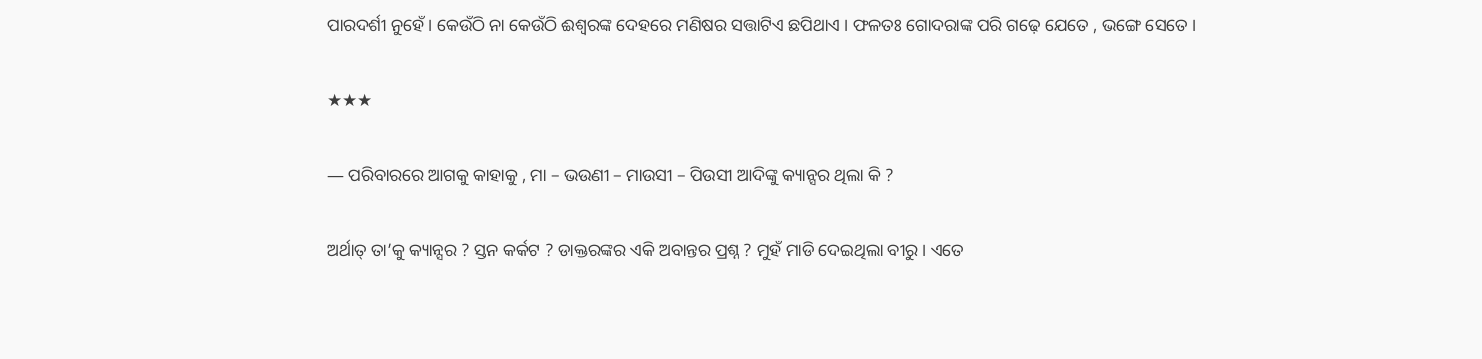ପାରଦର୍ଶୀ ନୁହେଁ । କେଉଁଠି ନା କେଉଁଠି ଈଶ୍ଵରଙ୍କ ଦେହରେ ମଣିଷର ସତ୍ତାଟିଏ ଛପିଥାଏ । ଫଳତଃ ଗୋଦରାଙ୍କ ପରି ଗଢ଼େ ଯେତେ , ଭଙ୍ଗେ ସେତେ ।

★★★

― ପରିବାରରେ ଆଗକୁ କାହାକୁ , ମା – ଭଉଣୀ – ମାଉସୀ – ପିଉସୀ ଆଦିଙ୍କୁ କ୍ୟାନ୍ସର ଥିଲା କି ?

ଅର୍ଥାତ୍ ତା’କୁ କ୍ୟାନ୍ସର ? ସ୍ତନ କର୍କଟ ? ଡାକ୍ତରଙ୍କର ଏକି ଅବାନ୍ତର ପ୍ରଶ୍ନ ? ମୁହଁ ମାଡି ଦେଇଥିଲା ବୀରୁ । ଏତେ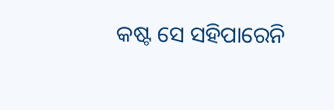କଷ୍ଟ ସେ ସହିପାରେନି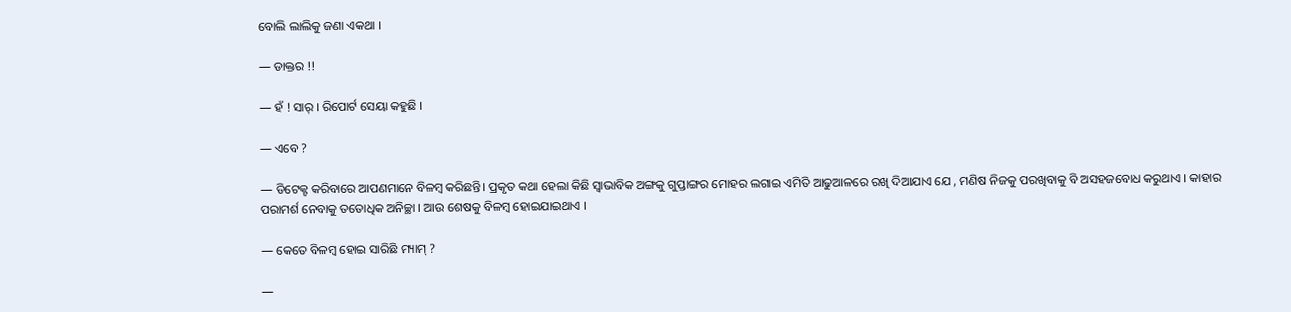ବୋଲି ଲାଲିକୁ ଜଣା ଏକଥା ।

― ଡାକ୍ତର !!

― ହଁ ! ସାର୍ । ରିପୋର୍ଟ ସେୟା କହୁଛି ।

― ଏବେ ?

― ଡିଟେକ୍ଟ କରିବାରେ ଆପଣମାନେ ବିଳମ୍ବ କରିଛନ୍ତି। ପ୍ରକୃତ କଥା ହେଲା କିଛି ସ୍ୱାଭାବିକ ଅଙ୍ଗକୁ ଗୁପ୍ତାଙ୍ଗର ମୋହର ଲଗାଇ ଏମିତି ଆଢୁଆଳରେ ରଖି ଦିଆଯାଏ ଯେ , ମଣିଷ ନିଜକୁ ପରଖିବାକୁ ବି ଅସହଜବୋଧ କରୁଥାଏ । କାହାର ପରାମର୍ଶ ନେବାକୁ ତତୋଧିକ ଅନିଚ୍ଛା । ଆଉ ଶେଷକୁ ବିଳମ୍ବ ହୋଇଯାଇଥାଏ ।

― କେତେ ବିଳମ୍ବ ହୋଇ ସାରିଛି ମ୍ୟାମ୍ ?

―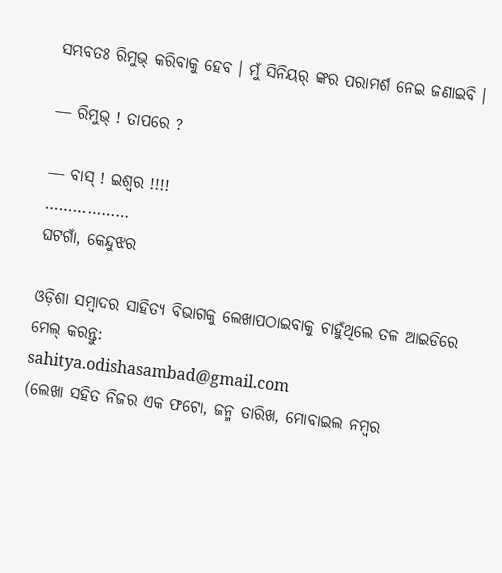ସମ୍ଭବତଃ ରିମୁଭ୍ କରିବାକୁ ହେବ । ମୁଁ ସିନିୟର୍ ଙ୍କର ପରାମର୍ଶ ନେଇ ଜଣାଇବି ।

― ରିମୁଭ୍ ! ତାପରେ ?

― ବାସ୍ ! ଇଶ୍ଵର !!!!
………………
ଘଟଗାଁ, କେନ୍ଦୁଝର

ଓଡ଼ିଶା ସମ୍ବାଦର ସାହିତ୍ୟ ବିଭାଗକୁ ଲେଖାପଠାଇବାକୁ ଚାହୁଁଥିଲେ ତଳ ଆଇଡିରେ ମେଲ୍‍ କରନ୍ତୁ:
sahitya.odishasambad@gmail.com
(ଲେଖା ସହିତ ନିଜର ଏକ ଫଟୋ, ଜନ୍ମ ତାରିଖ, ମୋବାଇଲ ନମ୍ବର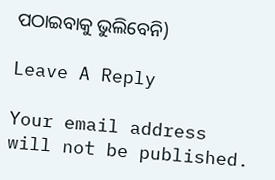ପଠାଇବାକୁ ଭୁଲିବେନି)

Leave A Reply

Your email address will not be published.